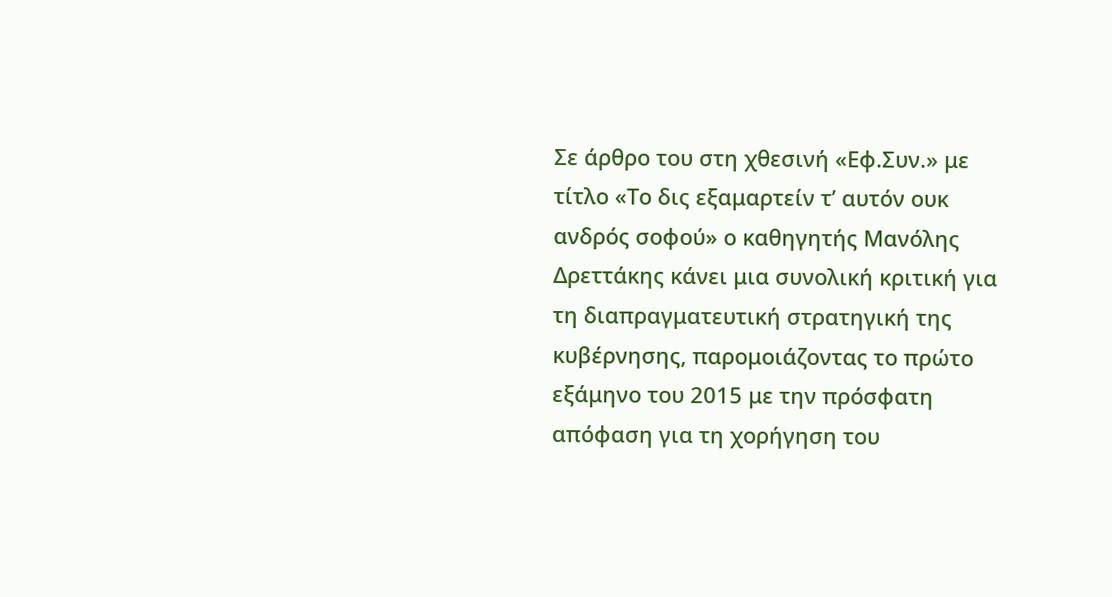Σε άρθρο του στη χθεσινή «Εφ.Συν.» με τίτλο «Το δις εξαμαρτείν τ’ αυτόν ουκ ανδρός σοφού» ο καθηγητής Μανόλης Δρεττάκης κάνει μια συνολική κριτική για τη διαπραγματευτική στρατηγική της κυβέρνησης, παρομοιάζοντας το πρώτο εξάμηνο του 2015 με την πρόσφατη απόφαση για τη χορήγηση του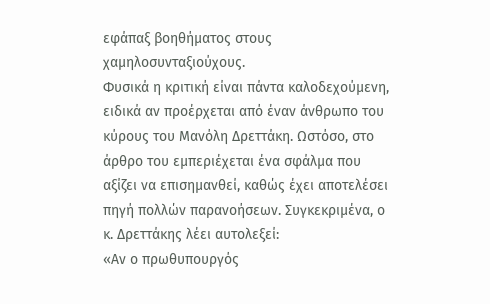εφάπαξ βοηθήματος στους χαμηλοσυνταξιούχους.
Φυσικά η κριτική είναι πάντα καλοδεχούμενη, ειδικά αν προέρχεται από έναν άνθρωπο του κύρους του Μανόλη Δρεττάκη. Ωστόσο, στο άρθρο του εμπεριέχεται ένα σφάλμα που αξίζει να επισημανθεί, καθώς έχει αποτελέσει πηγή πολλών παρανοήσεων. Συγκεκριμένα, ο κ. Δρεττάκης λέει αυτολεξεί:
«Αν ο πρωθυπουργός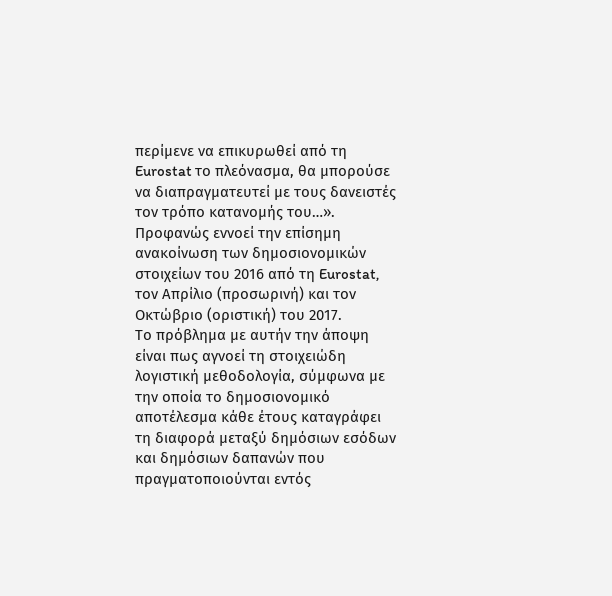περίμενε να επικυρωθεί από τη Eurostat το πλεόνασμα, θα μπορούσε να διαπραγματευτεί με τους δανειστές τον τρόπο κατανομής του…». Προφανώς εννοεί την επίσημη ανακοίνωση των δημοσιονομικών στοιχείων του 2016 από τη Eurostat, τον Απρίλιο (προσωρινή) και τον Οκτώβριο (οριστική) του 2017.
Το πρόβλημα με αυτήν την άποψη είναι πως αγνοεί τη στοιχειώδη λογιστική μεθοδολογία, σύμφωνα με την οποία το δημοσιονομικό αποτέλεσμα κάθε έτους καταγράφει τη διαφορά μεταξύ δημόσιων εσόδων και δημόσιων δαπανών που πραγματοποιούνται εντός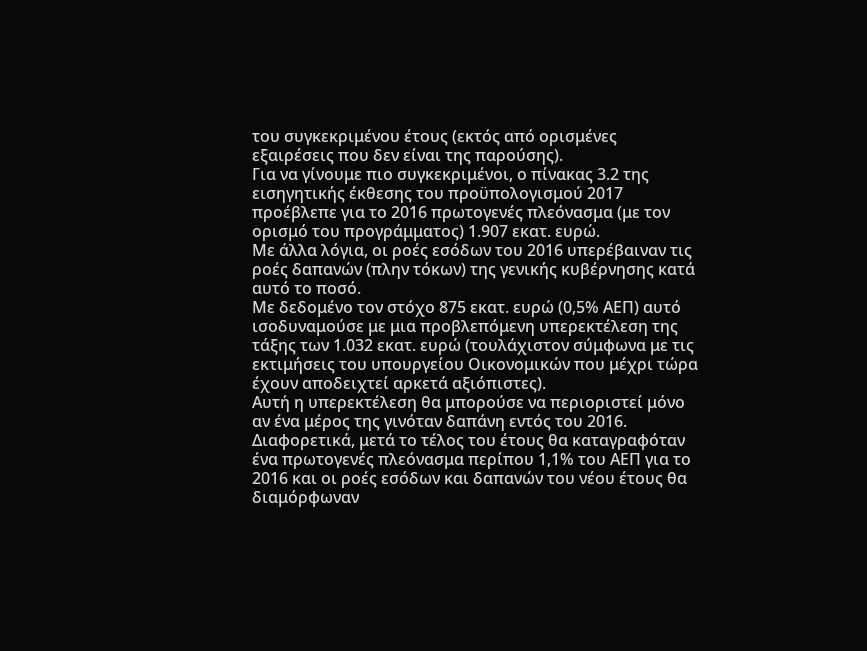του συγκεκριμένου έτους (εκτός από ορισμένες εξαιρέσεις που δεν είναι της παρούσης).
Για να γίνουμε πιο συγκεκριμένοι, ο πίνακας 3.2 της εισηγητικής έκθεσης του προϋπολογισμού 2017 προέβλεπε για το 2016 πρωτογενές πλεόνασμα (με τον ορισμό του προγράμματος) 1.907 εκατ. ευρώ.
Με άλλα λόγια, οι ροές εσόδων του 2016 υπερέβαιναν τις ροές δαπανών (πλην τόκων) της γενικής κυβέρνησης κατά αυτό το ποσό.
Με δεδομένο τον στόχο 875 εκατ. ευρώ (0,5% ΑΕΠ) αυτό ισοδυναμούσε με μια προβλεπόμενη υπερεκτέλεση της τάξης των 1.032 εκατ. ευρώ (τουλάχιστον σύμφωνα με τις εκτιμήσεις του υπουργείου Οικονομικών που μέχρι τώρα έχουν αποδειχτεί αρκετά αξιόπιστες).
Αυτή η υπερεκτέλεση θα μπορούσε να περιοριστεί μόνο αν ένα μέρος της γινόταν δαπάνη εντός του 2016. Διαφορετικά, μετά το τέλος του έτους θα καταγραφόταν ένα πρωτογενές πλεόνασμα περίπου 1,1% του ΑΕΠ για το 2016 και οι ροές εσόδων και δαπανών του νέου έτους θα διαμόρφωναν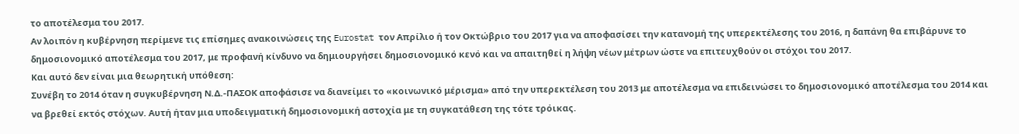το αποτέλεσμα του 2017.
Αν λοιπόν η κυβέρνηση περίμενε τις επίσημες ανακοινώσεις της Eurostat τον Απρίλιο ή τον Οκτώβριο του 2017 για να αποφασίσει την κατανομή της υπερεκτέλεσης του 2016, η δαπάνη θα επιβάρυνε το δημοσιονομικό αποτέλεσμα του 2017, με προφανή κίνδυνο να δημιουργήσει δημοσιονομικό κενό και να απαιτηθεί η λήψη νέων μέτρων ώστε να επιτευχθούν οι στόχοι του 2017.
Και αυτό δεν είναι μια θεωρητική υπόθεση:
Συνέβη το 2014 όταν η συγκυβέρνηση Ν.Δ.-ΠΑΣΟΚ αποφάσισε να διανείμει το «κοινωνικό μέρισμα» από την υπερεκτέλεση του 2013 με αποτέλεσμα να επιδεινώσει το δημοσιονομικό αποτέλεσμα του 2014 και να βρεθεί εκτός στόχων. Αυτή ήταν μια υποδειγματική δημοσιονομική αστοχία με τη συγκατάθεση της τότε τρόικας.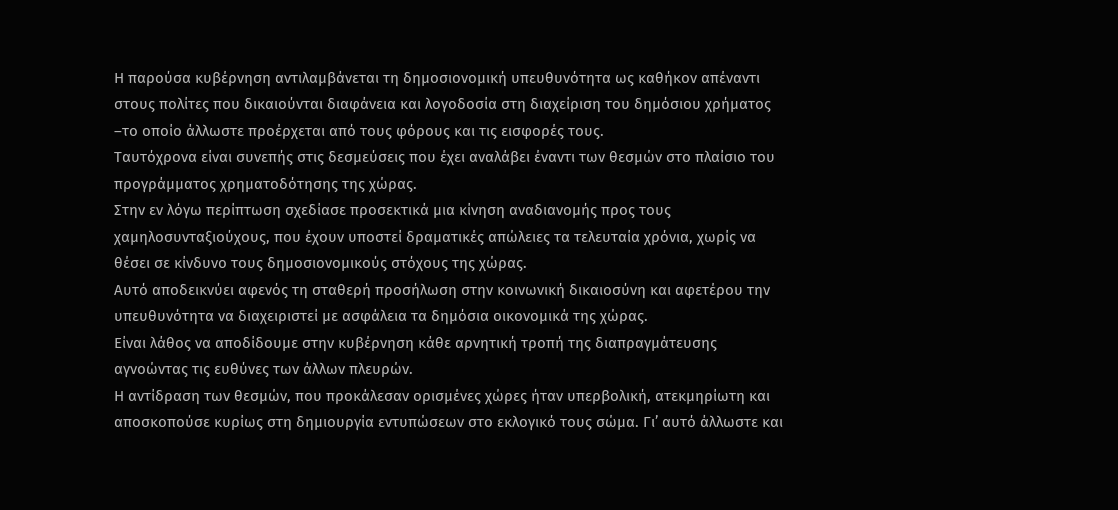Η παρούσα κυβέρνηση αντιλαμβάνεται τη δημοσιονομική υπευθυνότητα ως καθήκον απέναντι στους πολίτες που δικαιούνται διαφάνεια και λογοδοσία στη διαχείριση του δημόσιου χρήματος –το οποίο άλλωστε προέρχεται από τους φόρους και τις εισφορές τους.
Ταυτόχρονα είναι συνεπής στις δεσμεύσεις που έχει αναλάβει έναντι των θεσμών στο πλαίσιο του προγράμματος χρηματοδότησης της χώρας.
Στην εν λόγω περίπτωση σχεδίασε προσεκτικά μια κίνηση αναδιανομής προς τους χαμηλοσυνταξιούχους, που έχουν υποστεί δραματικές απώλειες τα τελευταία χρόνια, χωρίς να θέσει σε κίνδυνο τους δημοσιονομικούς στόχους της χώρας.
Αυτό αποδεικνύει αφενός τη σταθερή προσήλωση στην κοινωνική δικαιοσύνη και αφετέρου την υπευθυνότητα να διαχειριστεί με ασφάλεια τα δημόσια οικονομικά της χώρας.
Είναι λάθος να αποδίδουμε στην κυβέρνηση κάθε αρνητική τροπή της διαπραγμάτευσης αγνοώντας τις ευθύνες των άλλων πλευρών.
Η αντίδραση των θεσμών, που προκάλεσαν ορισμένες χώρες ήταν υπερβολική, ατεκμηρίωτη και αποσκοπούσε κυρίως στη δημιουργία εντυπώσεων στο εκλογικό τους σώμα. Γι’ αυτό άλλωστε και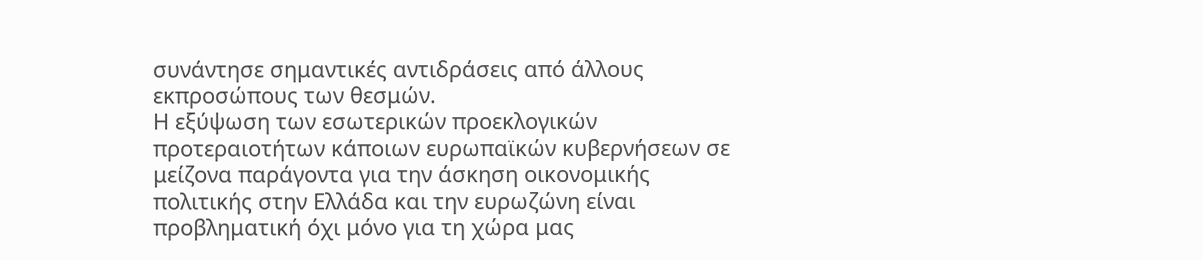συνάντησε σημαντικές αντιδράσεις από άλλους εκπροσώπους των θεσμών.
Η εξύψωση των εσωτερικών προεκλογικών προτεραιοτήτων κάποιων ευρωπαϊκών κυβερνήσεων σε μείζονα παράγοντα για την άσκηση οικονομικής πολιτικής στην Ελλάδα και την ευρωζώνη είναι προβληματική όχι μόνο για τη χώρα μας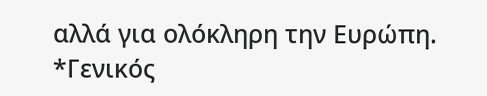αλλά για ολόκληρη την Ευρώπη.
*Γενικός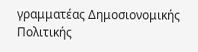γραμματέας Δημοσιονομικής Πολιτικής